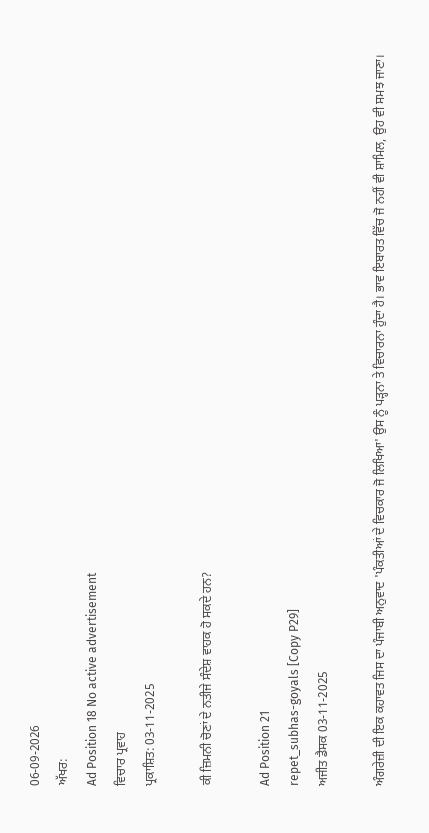06-09-2026
ਅੱਖਰ:
Ad Position 18 No active advertisement
ਵਿਚਾਰ ਪ੍ਰਵਾਹ
ਪ੍ਰਕਾਸ਼ਿਤ: 03-11-2025

ਕੀ ਜ਼ਿਮਨੀ ਚੋਣਾਂ ਦੇ ਨਤੀਜੇ ਸੰਦੇਸ਼ ਵਾਹਕ ਹੋ ਸਕਦੇ ਹਨ?

Ad Position 21
repet_subhas-goyals [Copy P29]
ਅਜੀਤ ਡੈਸਕ 03-11-2025

ਅੰਗਰੇਜ਼ੀ ਦੀ ਇਕ ਕਹਾਵਤ ਜਿਸ ਦਾ ਪੰਜਾਬੀ ਅਨੁਵਾਦ 'ਪੰਕਤੀਆਂ ਦੇ ਵਿਚਕਾਰ ਜੋ ਲਿਖਿਆ' ਉਸ ਨੂੰ ਪੜ੍ਹਨਾ ਤੇ ਵਿਚਾਰਨਾ ਹੁੰਦਾ ਹੈ। ਭਾਵ ਇਬਾਰਤ ਵਿੱਚ ਜੋ ਨਹੀਂ ਵੀ ਸ਼ਾਮਿਲ, ਉਹ ਵੀ ਸਮਝ ਜਾਣਾ।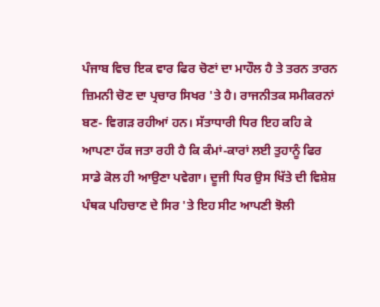ਪੰਜਾਬ ਵਿਚ ਇਕ ਵਾਰ ਫਿਰ ਚੋਣਾਂ ਦਾ ਮਾਹੌਲ ਹੈ ਤੇ ਤਰਨ ਤਾਰਨ ਜ਼ਿਮਨੀ ਚੋਣ ਦਾ ਪ੍ਰਚਾਰ ਸਿਖਰ 'ਤੇ ਹੈ। ਰਾਜਨੀਤਕ ਸਮੀਕਰਨਾਂ ਬਣ- ਵਿਗੜ ਰਹੀਆਂ ਹਨ। ਸੱਤਾਧਾਰੀ ਧਿਰ ਇਹ ਕਹਿ ਕੇ ਆਪਣਾ ਹੱਕ ਜਤਾ ਰਹੀ ਹੈ ਕਿ ਕੰਮਾਂ-ਕਾਰਾਂ ਲਈ ਤੁਹਾਨੂੰ ਫਿਰ ਸਾਡੇ ਕੋਲ ਹੀ ਆਉਣਾ ਪਵੇਗਾ। ਦੂਜੀ ਧਿਰ ਉਸ ਖਿੱਤੇ ਦੀ ਵਿਸ਼ੇਸ਼ ਪੰਥਕ ਪਹਿਚਾਣ ਦੇ ਸਿਰ 'ਤੇ ਇਹ ਸੀਟ ਆਪਣੀ ਝੋਲੀ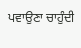ਪਵਾਉਣਾ ਚਾਹੁੰਦੀ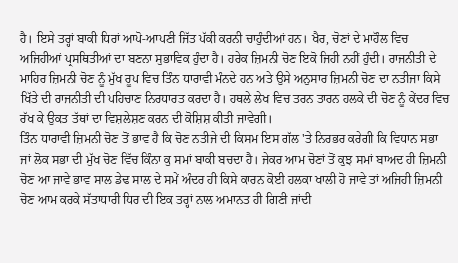ਹੈ। ਇਸੇ ਤਰ੍ਹਾਂ ਬਾਕੀ ਧਿਰਾਂ ਆਪੋ-ਆਪਣੀ ਜਿੱਤ ਪੱਕੀ ਕਰਨੀ ਚਾਹੁੰਦੀਆਂ ਹਨ। ਖੈਰ, ਚੋਣਾਂ ਦੇ ਮਾਹੌਲ ਵਿਚ ਅਜਿਹੀਆਂ ਪ੍ਰਸਥਿਤੀਆਂ ਦਾ ਬਣਨਾ ਸੁਭਾਵਿਕ ਹੁੰਦਾ ਹੈ। ਹਰੇਕ ਜ਼ਿਮਨੀ ਚੋਣ ਇਕੋ ਜਿਹੀ ਨਹੀਂ ਹੁੰਦੀ। ਰਾਜਨੀਤੀ ਦੇ ਮਾਹਿਰ ਜ਼ਿਮਨੀ ਚੋਣ ਨੂੰ ਮੁੱਖ ਰੂਪ ਵਿਚ ਤਿੰਨ ਧਾਰਾਵੀ ਮੰਨਦੇ ਹਨ ਅਤੇ ਉਸੇ ਅਨੁਸਾਰ ਜ਼ਿਮਨੀ ਚੋਣ ਦਾ ਨਤੀਜਾ ਕਿਸੇ ਖਿੱਤੇ ਦੀ ਰਾਜਨੀਤੀ ਦੀ ਪਹਿਚਾਣ ਨਿਰਧਾਰਤ ਕਰਦਾ ਹੈ। ਹਥਲੇ ਲੇਖ ਵਿਚ ਤਰਨ ਤਾਰਨ ਹਲਕੇ ਦੀ ਚੋਣ ਨੂੰ ਕੇਂਦਰ ਵਿਚ ਰੱਖ ਕੇ ਉਕਤ ਤੱਥਾਂ ਦਾ ਵਿਸ਼ਲੇਸ਼ਣ ਕਰਨ ਦੀ ਕੋਸ਼ਿਸ਼ ਕੀਤੀ ਜਾਵੇਗੀ।
ਤਿੰਨ ਧਾਰਾਵੀ ਜ਼ਿਮਨੀ ਚੋਣ ਤੋਂ ਭਾਵ ਹੈ ਕਿ ਚੋਣ ਨਤੀਜੇ ਦੀ ਕਿਸਮ ਇਸ ਗੱਲ 'ਤੇ ਨਿਰਭਰ ਕਰੇਗੀ ਕਿ ਵਿਧਾਨ ਸਭਾ ਜਾਂ ਲੋਕ ਸਭਾ ਦੀ ਮੁੱਖ ਚੋਣ ਵਿੱਚ ਕਿੰਨਾ ਕੁ ਸਮਾਂ ਬਾਕੀ ਬਚਦਾ ਹੈ। ਜੇਕਰ ਆਮ ਚੋਣਾਂ ਤੋਂ ਕੁਝ ਸਮਾਂ ਬਾਅਦ ਹੀ ਜ਼ਿਮਨੀ ਚੋਣ ਆ ਜਾਵੇ ਭਾਵ ਸਾਲ ਡੇਢ ਸਾਲ ਦੇ ਸਮੇਂ ਅੰਦਰ ਹੀ ਕਿਸੇ ਕਾਰਨ ਕੋਈ ਹਲਕਾ ਖਾਲੀ ਹੋ ਜਾਵੇ ਤਾਂ ਅਜਿਹੀ ਜ਼ਿਮਨੀ ਚੋਣ ਆਮ ਕਰਕੇ ਸੱਤਾਧਾਰੀ ਧਿਰ ਦੀ ਇਕ ਤਰ੍ਹਾਂ ਨਾਲ ਅਮਾਨਤ ਹੀ ਗਿਣੀ ਜਾਂਦੀ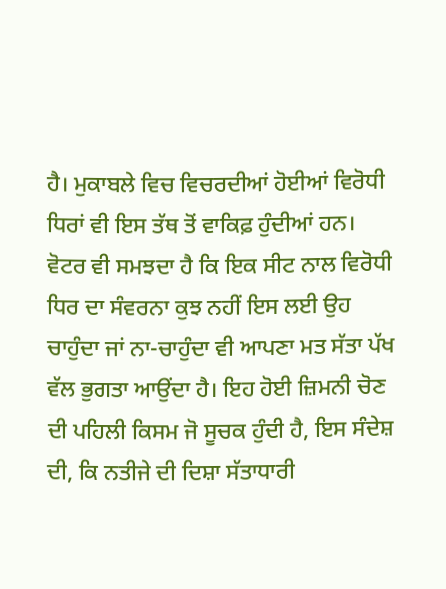ਹੈ। ਮੁਕਾਬਲੇ ਵਿਚ ਵਿਚਰਦੀਆਂ ਹੋਈਆਂ ਵਿਰੋਧੀ ਧਿਰਾਂ ਵੀ ਇਸ ਤੱਥ ਤੋਂ ਵਾਕਿਫ਼ ਹੁੰਦੀਆਂ ਹਨ। ਵੋਟਰ ਵੀ ਸਮਝਦਾ ਹੈ ਕਿ ਇਕ ਸੀਟ ਨਾਲ ਵਿਰੋਧੀ ਧਿਰ ਦਾ ਸੰਵਰਨਾ ਕੁਝ ਨਹੀਂ ਇਸ ਲਈ ਉਹ ਚਾਹੁੰਦਾ ਜਾਂ ਨਾ-ਚਾਹੁੰਦਾ ਵੀ ਆਪਣਾ ਮਤ ਸੱਤਾ ਪੱਖ ਵੱਲ ਭੁਗਤਾ ਆਉਂਦਾ ਹੈ। ਇਹ ਹੋਈ ਜ਼ਿਮਨੀ ਚੋਣ ਦੀ ਪਹਿਲੀ ਕਿਸਮ ਜੋ ਸੂਚਕ ਹੁੰਦੀ ਹੈ, ਇਸ ਸੰਦੇਸ਼ ਦੀ, ਕਿ ਨਤੀਜੇ ਦੀ ਦਿਸ਼ਾ ਸੱਤਾਧਾਰੀ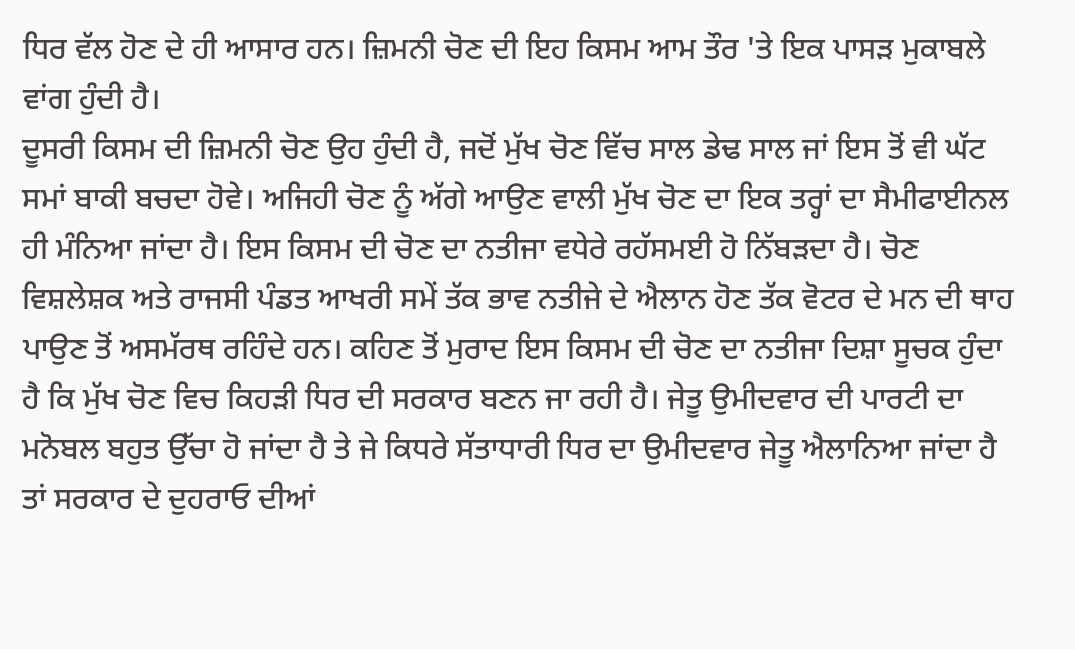ਧਿਰ ਵੱਲ ਹੋਣ ਦੇ ਹੀ ਆਸਾਰ ਹਨ। ਜ਼ਿਮਨੀ ਚੋਣ ਦੀ ਇਹ ਕਿਸਮ ਆਮ ਤੌਰ 'ਤੇ ਇਕ ਪਾਸੜ ਮੁਕਾਬਲੇ ਵਾਂਗ ਹੁੰਦੀ ਹੈ।
ਦੂਸਰੀ ਕਿਸਮ ਦੀ ਜ਼ਿਮਨੀ ਚੋਣ ਉਹ ਹੁੰਦੀ ਹੈ, ਜਦੋਂ ਮੁੱਖ ਚੋਣ ਵਿੱਚ ਸਾਲ ਡੇਢ ਸਾਲ ਜਾਂ ਇਸ ਤੋਂ ਵੀ ਘੱਟ ਸਮਾਂ ਬਾਕੀ ਬਚਦਾ ਹੋਵੇ। ਅਜਿਹੀ ਚੋਣ ਨੂੰ ਅੱਗੇ ਆਉਣ ਵਾਲੀ ਮੁੱਖ ਚੋਣ ਦਾ ਇਕ ਤਰ੍ਹਾਂ ਦਾ ਸੈਮੀਫਾਈਨਲ ਹੀ ਮੰਨਿਆ ਜਾਂਦਾ ਹੈ। ਇਸ ਕਿਸਮ ਦੀ ਚੋਣ ਦਾ ਨਤੀਜਾ ਵਧੇਰੇ ਰਹੱਸਮਈ ਹੋ ਨਿੱਬੜਦਾ ਹੈ। ਚੋਣ ਵਿਸ਼ਲੇਸ਼ਕ ਅਤੇ ਰਾਜਸੀ ਪੰਡਤ ਆਖਰੀ ਸਮੇਂ ਤੱਕ ਭਾਵ ਨਤੀਜੇ ਦੇ ਐਲਾਨ ਹੋਣ ਤੱਕ ਵੋਟਰ ਦੇ ਮਨ ਦੀ ਥਾਹ ਪਾਉਣ ਤੋਂ ਅਸਮੱਰਥ ਰਹਿੰਦੇ ਹਨ। ਕਹਿਣ ਤੋਂ ਮੁਰਾਦ ਇਸ ਕਿਸਮ ਦੀ ਚੋਣ ਦਾ ਨਤੀਜਾ ਦਿਸ਼ਾ ਸੂਚਕ ਹੁੰਦਾ ਹੈ ਕਿ ਮੁੱਖ ਚੋਣ ਵਿਚ ਕਿਹੜੀ ਧਿਰ ਦੀ ਸਰਕਾਰ ਬਣਨ ਜਾ ਰਹੀ ਹੈ। ਜੇਤੂ ਉਮੀਦਵਾਰ ਦੀ ਪਾਰਟੀ ਦਾ ਮਨੋਬਲ ਬਹੁਤ ਉੱਚਾ ਹੋ ਜਾਂਦਾ ਹੈ ਤੇ ਜੇ ਕਿਧਰੇ ਸੱਤਾਧਾਰੀ ਧਿਰ ਦਾ ਉਮੀਦਵਾਰ ਜੇਤੂ ਐਲਾਨਿਆ ਜਾਂਦਾ ਹੈ ਤਾਂ ਸਰਕਾਰ ਦੇ ਦੁਹਰਾਓ ਦੀਆਂ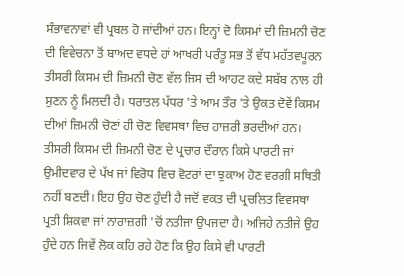ਸੰਭਾਵਨਾਵਾਂ ਵੀ ਪ੍ਰਬਲ ਹੋ ਜਾਂਦੀਆਂ ਹਨ। ਇਨ੍ਹਾਂ ਦੋ ਕਿਸਮਾਂ ਦੀ ਜ਼ਿਮਨੀ ਚੋਣ ਦੀ ਵਿਵੇਚਨਾ ਤੋਂ ਬਾਅਦ ਵਧਦੇ ਹਾਂ ਆਖਰੀ ਪਰੰਤੂ ਸਭ ਤੋਂ ਵੱਧ ਮਹੱਤਵਪੂਰਨ ਤੀਸਰੀ ਕਿਸਮ ਦੀ ਜ਼ਿਮਨੀ ਚੋਣ ਵੱਲ ਜਿਸ ਦੀ ਆਹਟ ਕਦੇ ਸਬੱਬ ਨਾਲ ਹੀ ਸੁਣਨ ਨੂੰ ਮਿਲਦੀ ਹੈ। ਧਰਾਤਲ ਪੱਧਰ 'ਤੇ ਆਮ ਤੌਰ 'ਤੇ ਉਕਤ ਦੋਵੇਂ ਕਿਸਮ ਦੀਆਂ ਜ਼ਿਮਨੀ ਚੋਣਾਂ ਹੀ ਚੋਣ ਵਿਵਸਥਾ ਵਿਚ ਹਾਜ਼ਰੀ ਭਰਦੀਆਂ ਹਨ।
ਤੀਸਰੀ ਕਿਸਮ ਦੀ ਜ਼ਿਮਨੀ ਚੋਣ ਦੇ ਪ੍ਰਚਾਰ ਦੌਰਾਨ ਕਿਸੇ ਪਾਰਟੀ ਜਾਂ ਉਮੀਦਵਾਰ ਦੇ ਪੱਖ ਜਾਂ ਵਿਰੋਧ ਵਿਚ ਵੋਟਰਾਂ ਦਾ ਝੁਕਾਅ ਹੋਣ ਵਰਗੀ ਸਥਿਤੀ ਨਹੀਂ ਬਣਦੀ। ਇਹ ਉਹ ਚੋਣ ਹੁੰਦੀ ਹੈ ਜਦੋਂ ਵਕਤ ਦੀ ਪ੍ਰਚਲਿਤ ਵਿਵਸਥਾ ਪ੍ਰਤੀ ਸ਼ਿਕਵਾ ਜਾਂ ਨਾਰਾਜ਼ਗੀ 'ਚੋਂ ਨਤੀਜਾ ਉਪਜਦਾ ਹੈ। ਅਜਿਹੇ ਨਤੀਜੇ ਉਹ ਹੁੰਦੇ ਹਨ ਜਿਵੇਂ ਲੋਕ ਕਹਿ ਰਹੇ ਹੋਣ ਕਿ ਉਹ ਕਿਸੇ ਵੀ ਪਾਰਟੀ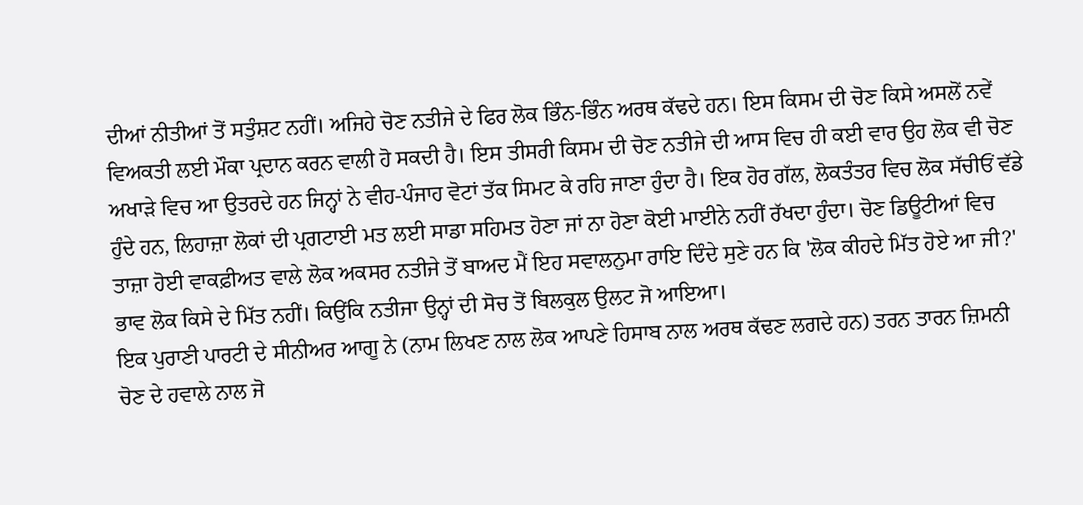ਦੀਆਂ ਨੀਤੀਆਂ ਤੋਂ ਸਤੁੰਸ਼ਟ ਨਹੀਂ। ਅਜਿਹੇ ਚੋਣ ਨਤੀਜੇ ਦੇ ਫਿਰ ਲੋਕ ਭਿੰਨ-ਭਿੰਨ ਅਰਥ ਕੱਢਦੇ ਹਨ। ਇਸ ਕਿਸਮ ਦੀ ਚੋਣ ਕਿਸੇ ਅਸਲੋਂ ਨਵੇਂ ਵਿਅਕਤੀ ਲਈ ਮੌਕਾ ਪ੍ਰਦਾਨ ਕਰਨ ਵਾਲੀ ਹੋ ਸਕਦੀ ਹੈ। ਇਸ ਤੀਸਰੀ ਕਿਸਮ ਦੀ ਚੋਣ ਨਤੀਜੇ ਦੀ ਆਸ ਵਿਚ ਹੀ ਕਈ ਵਾਰ ਉਹ ਲੋਕ ਵੀ ਚੋਣ ਅਖਾੜੇ ਵਿਚ ਆ ਉਤਰਦੇ ਹਨ ਜਿਨ੍ਹਾਂ ਨੇ ਵੀਹ-ਪੰਜਾਹ ਵੋਟਾਂ ਤੱਕ ਸਿਮਟ ਕੇ ਰਹਿ ਜਾਣਾ ਹੁੰਦਾ ਹੈ। ਇਕ ਹੋਰ ਗੱਲ, ਲੋਕਤੰਤਰ ਵਿਚ ਲੋਕ ਸੱਚੀਓਂ ਵੱਡੇ ਹੁੰਦੇ ਹਨ, ਲਿਹਾਜ਼ਾ ਲੋਕਾਂ ਦੀ ਪ੍ਰਗਟਾਈ ਮਤ ਲਈ ਸਾਡਾ ਸਹਿਮਤ ਹੋਣਾ ਜਾਂ ਨਾ ਹੋਣਾ ਕੋਈ ਮਾਈਨੇ ਨਹੀਂ ਰੱਖਦਾ ਹੁੰਦਾ। ਚੋਣ ਡਿਊਟੀਆਂ ਵਿਚ ਤਾਜ਼ਾ ਹੋਈ ਵਾਕਫ਼ੀਅਤ ਵਾਲੇ ਲੋਕ ਅਕਸਰ ਨਤੀਜੇ ਤੋਂ ਬਾਅਦ ਮੈਂ ਇਹ ਸਵਾਲਨੁਮਾ ਰਾਇ ਦਿੰਦੇ ਸੁਣੇ ਹਨ ਕਿ 'ਲੋਕ ਕੀਹਦੇ ਮਿੱਤ ਹੋਏ ਆ ਜੀ?' ਭਾਵ ਲੋਕ ਕਿਸੇ ਦੇ ਮਿੱਤ ਨਹੀਂ। ਕਿਉਂਕਿ ਨਤੀਜਾ ਉਨ੍ਹਾਂ ਦੀ ਸੋਚ ਤੋਂ ਬਿਲਕੁਲ ਉਲਟ ਜੋ ਆਇਆ।
ਇਕ ਪੁਰਾਣੀ ਪਾਰਟੀ ਦੇ ਸੀਨੀਅਰ ਆਗੂ ਨੇ (ਨਾਮ ਲਿਖਣ ਨਾਲ ਲੋਕ ਆਪਣੇ ਹਿਸਾਬ ਨਾਲ ਅਰਥ ਕੱਢਣ ਲਗਦੇ ਹਨ) ਤਰਨ ਤਾਰਨ ਜ਼ਿਮਨੀ ਚੋਣ ਦੇ ਹਵਾਲੇ ਨਾਲ ਜੋ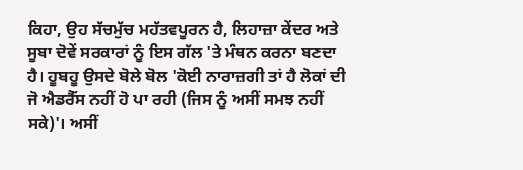ਕਿਹਾ, ਉਹ ਸੱਚਮੁੱਚ ਮਹੱਤਵਪੂਰਨ ਹੈ, ਲਿਹਾਜ਼ਾ ਕੇਂਦਰ ਅਤੇ ਸੂਬਾ ਦੋਵੇਂ ਸਰਕਾਰਾਂ ਨੂੰ ਇਸ ਗੱਲ 'ਤੇ ਮੰਥਨ ਕਰਨਾ ਬਣਦਾ ਹੈ। ਹੂਬਹੂ ਉਸਦੇ ਬੋਲੇ ਬੋਲ 'ਕੋਈ ਨਾਰਾਜ਼ਗੀ ਤਾਂ ਹੈ ਲੋਕਾਂ ਦੀ ਜੋ ਐਡਰੈੱਸ ਨਹੀਂ ਹੋ ਪਾ ਰਹੀ (ਜਿਸ ਨੂੰ ਅਸੀਂ ਸਮਝ ਨਹੀਂ ਸਕੇ)'। ਅਸੀਂ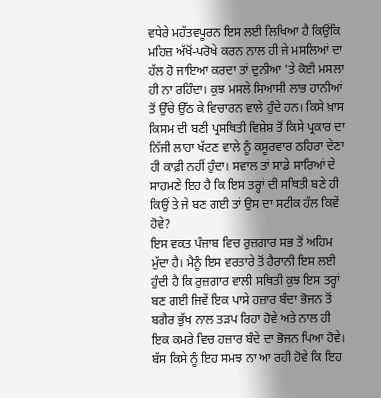ਵਧੇਰੇ ਮਹੱਤਵਪੂਰਨ ਇਸ ਲਈ ਲਿਖਿਆ ਹੈ ਕਿਉਂਕਿ ਮਹਿਜ਼ ਅੱਖੋਂ-ਪਰੋਖੇ ਕਰਨ ਨਾਲ ਹੀ ਜੇ ਮਸਲਿਆਂ ਦਾ ਹੱਲ ਹੋ ਜਾਇਆ ਕਰਦਾ ਤਾਂ ਦੁਨੀਆ 'ਤੇ ਕੋਈ ਮਸਲਾ ਹੀ ਨਾ ਰਹਿੰਦਾ। ਕੁਝ ਮਸਲੇ ਸਿਆਸੀ ਲਾਭ ਹਾਨੀਆਂ ਤੋਂ ਉੱਚੇ ਉੱਠ ਕੇ ਵਿਚਾਰਨ ਵਾਲੇ ਹੁੰਦੇ ਹਨ। ਕਿਸੇ ਖ਼ਾਸ ਕਿਸਮ ਦੀ ਬਣੀ ਪ੍ਰਸਥਿਤੀ ਵਿਸ਼ੇਸ਼ ਤੋਂ ਕਿਸੇ ਪ੍ਰਕਾਰ ਦਾ ਨਿੱਜੀ ਲਾਹਾ ਖੱਟਣ ਵਾਲੇ ਨੂੰ ਕਸੂਰਵਾਰ ਠਹਿਰਾ ਦੇਣਾ ਹੀ ਕਾਫ਼ੀ ਨਹੀਂ ਹੁੰਦਾ। ਸਵਾਲ ਤਾਂ ਸਾਡੇ ਸਾਰਿਆਂ ਦੇ ਸਾਹਮਣੇ ਇਹ ਹੈ ਕਿ ਇਸ ਤਰ੍ਹਾਂ ਦੀ ਸਥਿਤੀ ਬਣੇ ਹੀ ਕਿਉਂ ਤੇ ਜੇ ਬਣ ਗਈ ਤਾਂ ਉਸ ਦਾ ਸਟੀਕ ਹੱਲ ਕਿਵੇਂ ਹੋਵੇ?
ਇਸ ਵਕਤ ਪੰਜਾਬ ਵਿਚ ਰੁਜ਼ਗਾਰ ਸਭ ਤੋਂ ਅਹਿਮ ਮੁੱਦਾ ਹੈ। ਮੈਨੂੰ ਇਸ ਵਰਤਾਰੇ ਤੋਂ ਹੈਰਾਨੀ ਇਸ ਲਈ ਹੁੰਦੀ ਹੈ ਕਿ ਰੁਜ਼ਗਾਰ ਵਾਲੀ ਸਥਿਤੀ ਕੁਝ ਇਸ ਤਰ੍ਹਾਂ ਬਣ ਗਈ ਜਿਵੇਂ ਇਕ ਪਾਸੇ ਹਜ਼ਾਰ ਬੰਦਾ ਭੋਜਨ ਤੋਂ ਬਗੈਰ ਭੁੱਖ ਨਾਲ ਤੜਪ ਰਿਹਾ ਹੋਵੇ ਅਤੇ ਨਾਲ ਹੀ ਇਕ ਕਮਰੇ ਵਿਚ ਹਜ਼ਾਰ ਬੰਦੇ ਦਾ ਭੋਜਨ ਪਿਆ ਹੋਵੇ। ਬੱਸ ਕਿਸੇ ਨੂੰ ਇਹ ਸਮਝ ਨਾ ਆ ਰਹੀ ਹੋਵੇ ਕਿ ਇਹ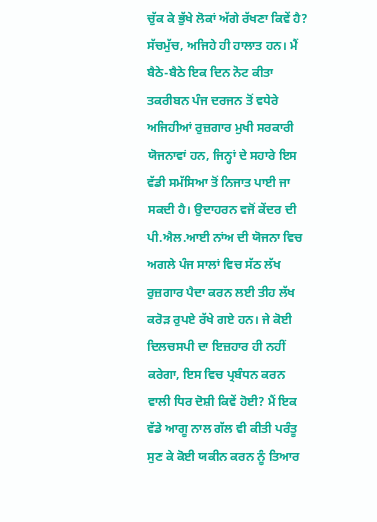ਚੁੱਕ ਕੇ ਭੁੱਖੇ ਲੋਕਾਂ ਅੱਗੇ ਰੱਖਣਾ ਕਿਵੇਂ ਹੈ? ਸੱਚਮੁੱਚ, ਅਜਿਹੇ ਹੀ ਹਾਲਾਤ ਹਨ। ਮੈਂ ਬੈਠੇ-ਬੈਠੇ ਇਕ ਦਿਨ ਨੋਟ ਕੀਤਾ ਤਕਰੀਬਨ ਪੰਜ ਦਰਜਨ ਤੋਂ ਵਧੇਰੇ ਅਜਿਹੀਆਂ ਰੁਜ਼ਗਾਰ ਮੁਖੀ ਸਰਕਾਰੀ ਯੋਜਨਾਵਾਂ ਹਨ, ਜਿਨ੍ਹਾਂ ਦੇ ਸਹਾਰੇ ਇਸ ਵੱਡੀ ਸਮੱਸਿਆ ਤੋਂ ਨਿਜਾਤ ਪਾਈ ਜਾ ਸਕਦੀ ਹੈ। ਉਦਾਹਰਨ ਵਜੋਂ ਕੇਂਦਰ ਦੀ ਪੀ.ਐਲ.ਆਈ ਨਾਂਅ ਦੀ ਯੋਜਨਾ ਵਿਚ ਅਗਲੇ ਪੰਜ ਸਾਲਾਂ ਵਿਚ ਸੱਠ ਲੱਖ ਰੁਜ਼ਗਾਰ ਪੈਦਾ ਕਰਨ ਲਈ ਤੀਹ ਲੱਖ ਕਰੋੜ ਰੁਪਏ ਰੱਖੇ ਗਏ ਹਨ। ਜੇ ਕੋਈ ਦਿਲਚਸਪੀ ਦਾ ਇਜ਼ਹਾਰ ਹੀ ਨਹੀਂ ਕਰੇਗਾ, ਇਸ ਵਿਚ ਪ੍ਰਬੰਧਨ ਕਰਨ ਵਾਲੀ ਧਿਰ ਦੋਸ਼ੀ ਕਿਵੇਂ ਹੋਈ? ਮੈਂ ਇਕ ਵੱਡੇ ਆਗੂ ਨਾਲ ਗੱਲ ਵੀ ਕੀਤੀ ਪਰੰਤੂ ਸੁਣ ਕੇ ਕੋਈ ਯਕੀਨ ਕਰਨ ਨੂੰ ਤਿਆਰ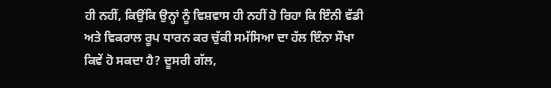ਹੀ ਨਹੀਂ, ਕਿਉਂਕਿ ਉਨ੍ਹਾਂ ਨੂੰ ਵਿਸ਼ਵਾਸ ਹੀ ਨਹੀਂ ਹੋ ਰਿਹਾ ਕਿ ਇੰਨੀ ਵੱਡੀ ਅਤੇ ਵਿਕਰਾਲ ਰੂਪ ਧਾਰਨ ਕਰ ਚੁੱਕੀ ਸਮੱਸਿਆ ਦਾ ਹੱਲ ਇੰਨਾ ਸੌਖਾ ਕਿਵੇਂ ਹੋ ਸਕਦਾ ਹੈ? ਦੂਸਰੀ ਗੱਲ,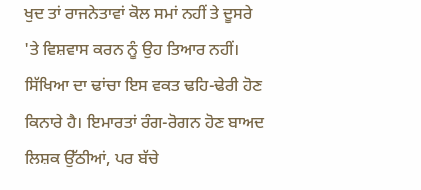ਖੁਦ ਤਾਂ ਰਾਜਨੇਤਾਵਾਂ ਕੋਲ ਸਮਾਂ ਨਹੀਂ ਤੇ ਦੂਸਰੇ 'ਤੇ ਵਿਸ਼ਵਾਸ ਕਰਨ ਨੂੰ ਉਹ ਤਿਆਰ ਨਹੀਂ।
ਸਿੱਖਿਆ ਦਾ ਢਾਂਚਾ ਇਸ ਵਕਤ ਢਹਿ-ਢੇਰੀ ਹੋਣ ਕਿਨਾਰੇ ਹੈ। ਇਮਾਰਤਾਂ ਰੰਗ-ਰੋਗਨ ਹੋਣ ਬਾਅਦ ਲਿਸ਼ਕ ਉੱਠੀਆਂ, ਪਰ ਬੱਚੇ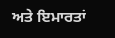ਅਤੇ ਇਮਾਰਤਾਂ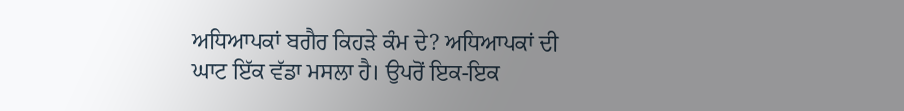ਅਧਿਆਪਕਾਂ ਬਗੈਰ ਕਿਹੜੇ ਕੰਮ ਦੇ? ਅਧਿਆਪਕਾਂ ਦੀ ਘਾਟ ਇੱਕ ਵੱਡਾ ਮਸਲਾ ਹੈ। ਉਪਰੋਂ ਇਕ-ਇਕ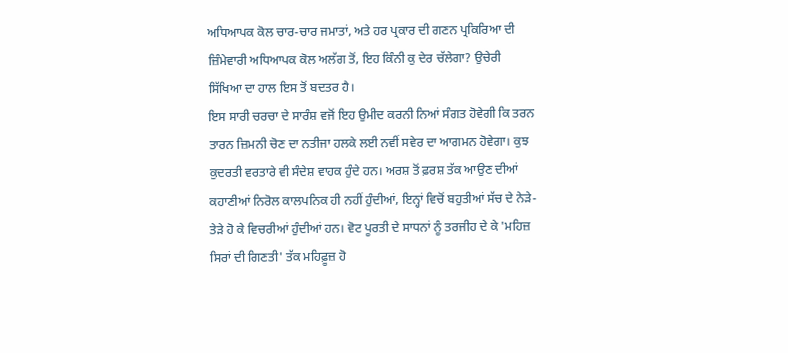ਅਧਿਆਪਕ ਕੋਲ ਚਾਰ-ਚਾਰ ਜਮਾਤਾਂ, ਅਤੇ ਹਰ ਪ੍ਰਕਾਰ ਦੀ ਗਣਨ ਪ੍ਰਕਿਰਿਆ ਦੀ ਜ਼ਿੰਮੇਵਾਰੀ ਅਧਿਆਪਕ ਕੋਲ ਅਲੱਗ ਤੋਂ, ਇਹ ਕਿੰਨੀ ਕੁ ਦੇਰ ਚੱਲੇਗਾ? ਉਚੇਰੀ ਸਿੱਖਿਆ ਦਾ ਹਾਲ ਇਸ ਤੋਂ ਬਦਤਰ ਹੈ।
ਇਸ ਸਾਰੀ ਚਰਚਾ ਦੇ ਸਾਰੰਸ਼ ਵਜੋਂ ਇਹ ਉਮੀਦ ਕਰਨੀ ਨਿਆਂ ਸੰਗਤ ਹੋਵੇਗੀ ਕਿ ਤਰਨ ਤਾਰਨ ਜ਼ਿਮਨੀ ਚੋਣ ਦਾ ਨਤੀਜਾ ਹਲਕੇ ਲਈ ਨਵੀਂ ਸਵੇਰ ਦਾ ਆਗਮਨ ਹੋਵੇਗਾ। ਕੁਝ ਕੁਦਰਤੀ ਵਰਤਾਰੇ ਵੀ ਸੰਦੇਸ਼ ਵਾਹਕ ਹੁੰਦੇ ਹਨ। ਅਰਸ਼ ਤੋਂ ਫ਼ਰਸ਼ ਤੱਕ ਆਉਣ ਦੀਆਂ ਕਹਾਣੀਆਂ ਨਿਰੋਲ ਕਾਲਪਨਿਕ ਹੀ ਨਹੀਂ ਹੁੰਦੀਆਂ, ਇਨ੍ਹਾਂ ਵਿਚੋਂ ਬਹੁਤੀਆਂ ਸੱਚ ਦੇ ਨੇੜੇ-ਤੇੜੇ ਹੋ ਕੇ ਵਿਚਰੀਆਂ ਹੁੰਦੀਆਂ ਹਨ। ਵੋਟ ਪੂਰਤੀ ਦੇ ਸਾਧਨਾਂ ਨੂੰ ਤਰਜੀਹ ਦੇ ਕੇ 'ਮਹਿਜ਼ ਸਿਰਾਂ ਦੀ ਗਿਣਤੀ' ਤੱਕ ਮਹਿਫ਼ੂਜ਼ ਹੋ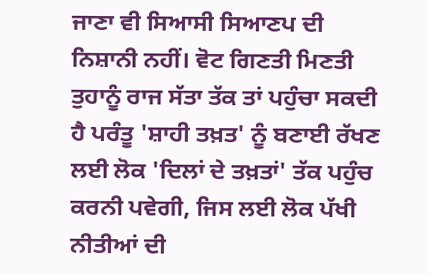ਜਾਣਾ ਵੀ ਸਿਆਸੀ ਸਿਆਣਪ ਦੀ ਨਿਸ਼ਾਨੀ ਨਹੀਂ। ਵੋਟ ਗਿਣਤੀ ਮਿਣਤੀ ਤੁਹਾਨੂੰ ਰਾਜ ਸੱਤਾ ਤੱਕ ਤਾਂ ਪਹੁੰਚਾ ਸਕਦੀ ਹੈ ਪਰੰਤੂ 'ਸ਼ਾਹੀ ਤਖ਼ਤ' ਨੂੰ ਬਣਾਈ ਰੱਖਣ ਲਈ ਲੋਕ 'ਦਿਲਾਂ ਦੇ ਤਖ਼ਤਾਂ' ਤੱਕ ਪਹੁੰਚ ਕਰਨੀ ਪਵੇਗੀ, ਜਿਸ ਲਈ ਲੋਕ ਪੱਖੀ ਨੀਤੀਆਂ ਦੀ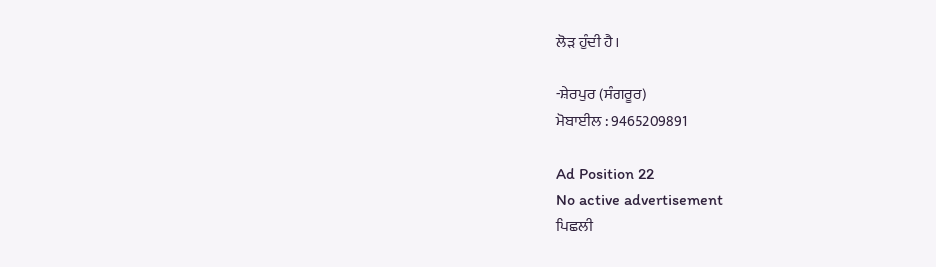ਲੋੜ ਹੁੰਦੀ ਹੈ।

-ਸ਼ੇਰਪੁਰ (ਸੰਗਰੂਰ)
ਮੋਬਾਈਲ : 9465209891

Ad Position 22
No active advertisement
ਪਿਛਲੀ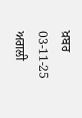ਖ਼ਬਰ 03-11-25 ਅਗਲੀ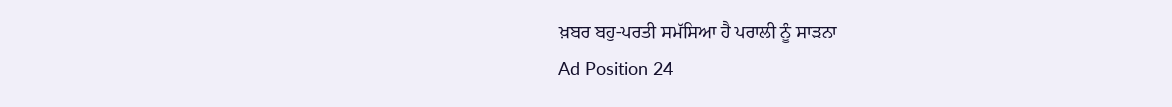ਖ਼ਬਰ ਬਹੁ-ਪਰਤੀ ਸਮੱਸਿਆ ਹੈ ਪਰਾਲੀ ਨੂੰ ਸਾੜਨਾ
Ad Position 24